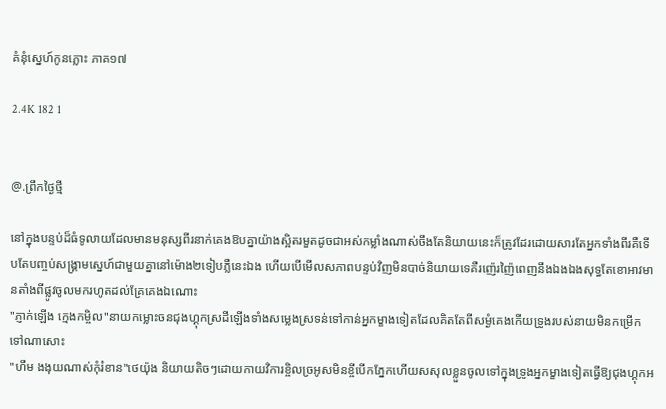គំនុំស្នេហ៍កូនភ្លោះ ភាគ១៧

2.4K 182 1


@.ព្រឹកថ្ងៃថ្មី

នៅក្នុងបន្ទប់ដ៏ធំទូលាយដែលមានមនុស្សពីរនាក់គេងឱបគ្នាយ៉ាងស្អិតរមួតដូចជាអស់កម្លាំងណាស់ចឹងតែនិយាយនេះក៏ត្រូវដែរដោយសារតែអ្នកទាំងពីរគឺទើបតែបញ្ចប់សង្គ្រាមស្នេហ៍ជាមួយគ្នានៅម៉ោង២ទៀបភ្លឺនេះឯង ហើយបើមើលសភាពបន្ទប់វិញមិនបាច់និយាយទេគឺរញ៉េរញ៉ៃពេញនឹងឯងឯងសុទ្ធតែខោអាវមានតាំងពីផ្លូវចូលមករហូតដល់គ្រែគេងឯណោះ
"ភ្ញាក់ឡើង ក្មេងកម្ចិល"នាយកម្លោះចនជុងហ្គុកស្រដីឡើងទាំងសម្លេងស្រទន់ទៅកាន់អ្នកម្ខាងទៀតដែលគិតតែពីសម្ងំគេងកើយទ្រូងរបស់នាយមិនកម្រើកទៅណាសោះ
"ហឹម ងងុយណាស់កំុរំខាន"ថេយ៉ុង និយាយតិចៗដោយកាយវិការខ្ចិលច្រអូសមិនខ្ចីបើកភ្នែកហើយសសុលខ្លួនចូលទៅក្នុងទ្រូងអ្នកម្ខាងទៀតធ្វើឱ្យជុងហ្គុកអ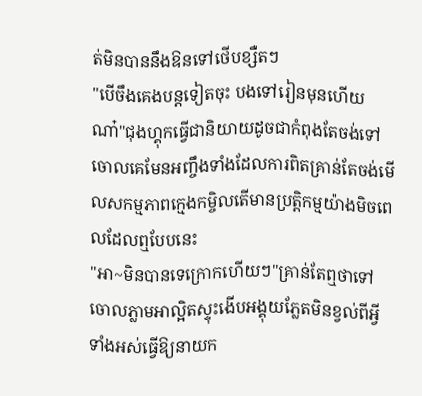ត់មិនបាននឹងឱនទៅថើបខ្សឺតៗ
"បើចឹងគេងបន្តទៀតចុះ បងទៅរៀនមុនហើយណា៎"ជុងហ្គុកធ្វើជានិយាយដូចជាកំពុងតែចង់ទៅចោលគេមែនអញ្ចឹងទាំងដែលការពិតគ្រាន់តែចង់មើលសកម្មភាពក្មេងកម្ចិលតើមានប្រត្តិកម្មយ៉ាងមិចពេលដែលឮបែបនេះ
"អា~មិនបានទេក្រោកហើយៗ"គ្រាន់តែឮថាទៅចោលភ្លាមអាល្អិតស្ទុះងើបអង្គុយភ្លែតមិនខ្វល់ពីអ្វីទាំងអស់ធ្វើឱ្យនាយក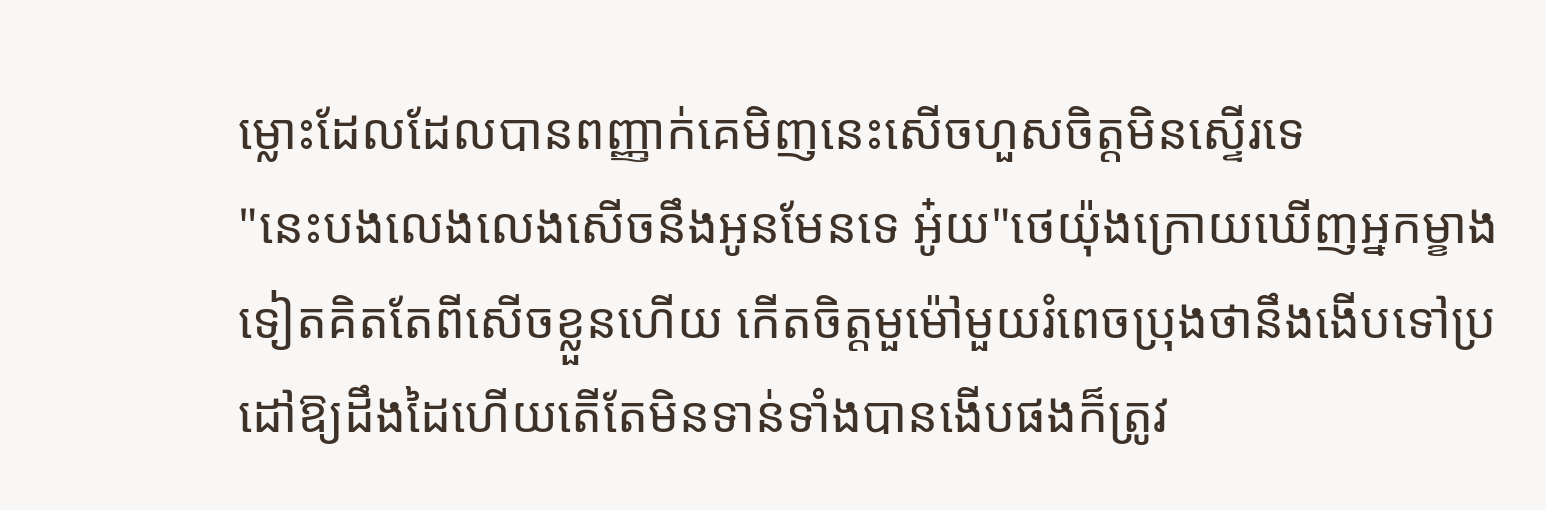ម្លោះដែលដែលបានពញ្ញាក់គេមិញនេះសើចហួសចិត្តមិនស្ទើរទេ
"នេះបងលេងលេងសើចនឹងអូនមែនទេ អូ៎យ"ថេយ៉ុងក្រោយឃើញអ្នកម្ខាងទៀតគិតតែពីសើចខ្លួនហើយ កើតចិត្តមួម៉ៅមួយរំពេចប្រុងថានឹងងើបទៅប្រដៅឱ្យដឹងដៃហើយតើតែមិនទាន់ទាំងបានងើបផងក៏ត្រូវ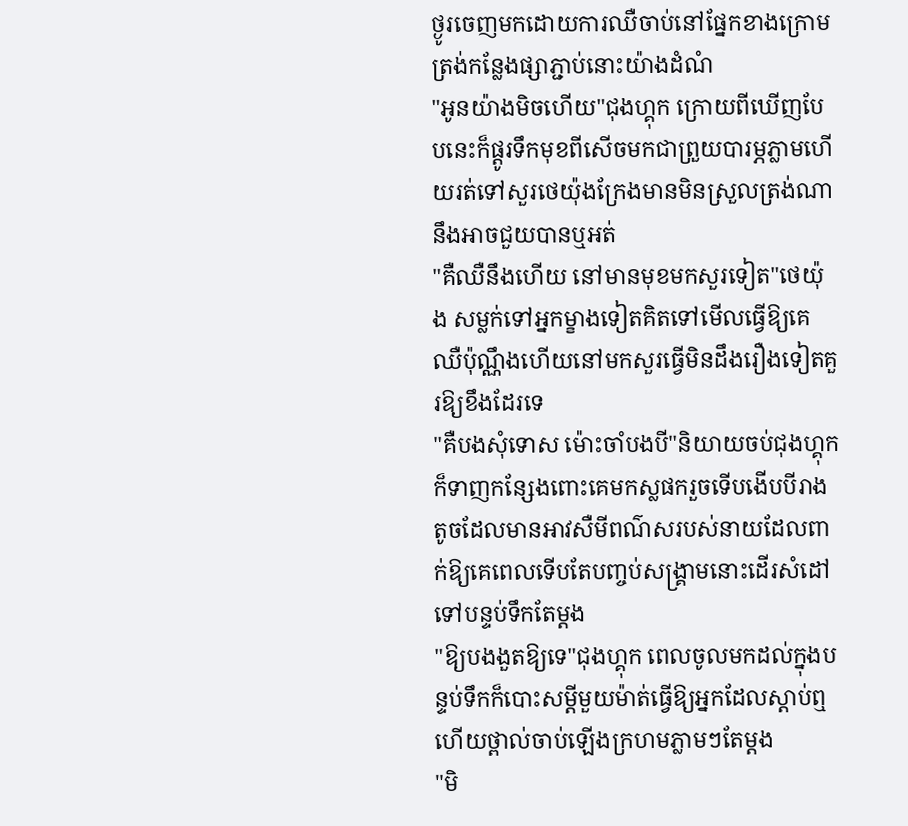ថ្ងូរចេញមកដោយការឈឺចាប់នៅផ្នែកខាងក្រោមត្រង់កន្លែងផ្សាភ្ជាប់នោះយ៉ាងដំណំ
"អូនយ៉ាងមិចហើយ"ជុងហ្គុក ក្រោយពីឃើញបែបនេះក៏ផ្តូរទឹកមុខពីសើចមកជាព្រួយបារម្ភភ្លាមហើយរត់ទៅសួរថេយ៉ុងក្រែងមានមិនស្រួលត្រង់ណានឹងអាចជួយបានឬអត់
"គឺឈឺនឹងហើយ នៅមានមុខមកសួរទៀត"ថេយ៉ុង សម្លក់ទៅអ្នកម្ខាងទៀតគិតទៅមើលធ្វើឱ្យគេឈឺប៉ុណ្ណឹងហើយនៅមកសួរធ្វើមិនដឹងរឿងទៀតគួរឱ្យខឹងដែរទេ
"គឺបងសុំទោស ម៉ោះចាំបងបី"និយាយចប់ជុងហ្គុកក៏ទាញកន្សែងពោះគេមកស្លផករួចទើបងើបបីរាងតូចដែលមានអាវសឺមីពណ៌សរបស់នាយដែលពាក់ឱ្យគេពេលទើបតែបញ្ចប់សង្គ្រាមនោះដើរសំដៅទៅបន្ទប់ទឹកតែម្តង
"ឱ្យបងងួតឱ្យទេ"ជុងហ្គុក ពេលចូលមកដល់ក្នុងបន្ទប់ទឹកក៏បោះសម្តីមួយម៉ាត់ធ្វើឱ្យអ្នកដែលស្តាប់ឮហើយថ្ពាល់ចាប់ឡើងក្រហមភ្លាមៗតែម្តង
"មិ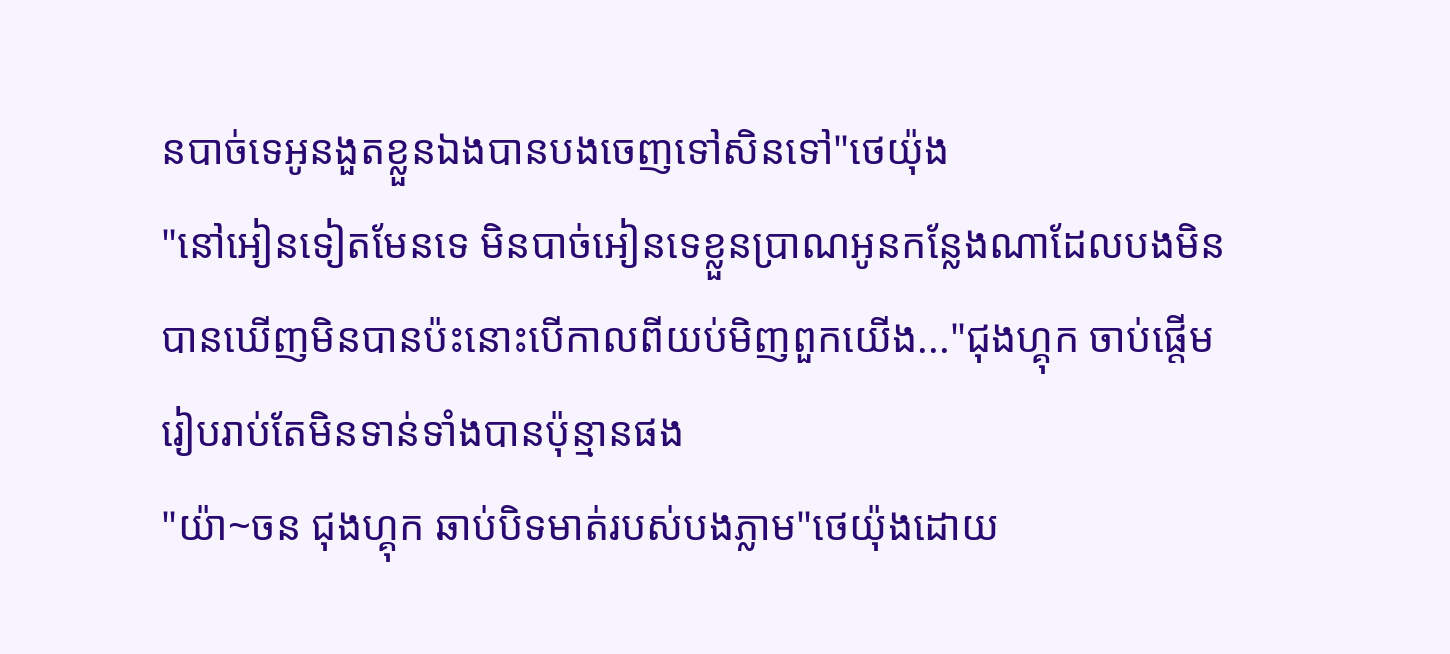នបាច់ទេអូនងួតខ្លួនឯងបានបងចេញទៅសិនទៅ"ថេយ៉ុង
"នៅអៀនទៀតមែនទេ មិនបាច់អៀនទេខ្លួនប្រាណអូនកន្លែងណាដែលបងមិនបានឃើញមិនបានប៉ះនោះបើកាលពីយប់មិញពួកយើង..."ជុងហ្គុក ចាប់ផ្តើមរៀបរាប់តែមិនទាន់ទាំងបានប៉ុន្មានផង
"យ៉ា~ចន ជុងហ្គុក ឆាប់បិទមាត់របស់បងភ្លាម"ថេយ៉ុងដោយ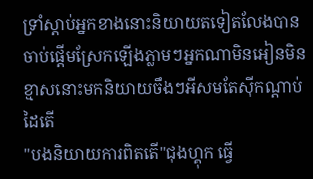ទ្រាំស្តាប់អ្នកខាងនោះនិយាយតទៀតលែងបានចាប់ផ្តើមស្រែកឡើងភ្លាមៗអ្នកណាមិនអៀនមិនខ្មាសនោះមកនិយាយចឹងៗអីសមតែស៊ីកណ្តាប់ដៃតើ
"បងនិយាយការពិតតើ"ជុងហ្គុក ធ្វើ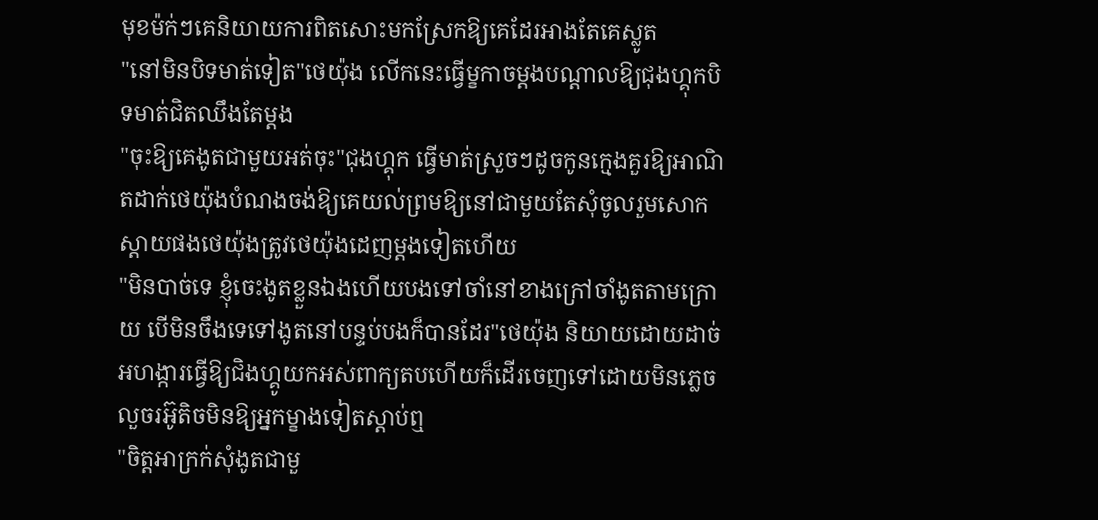មុខម៉ក់ៗគេនិយាយការពិតសោះមកស្រែកឱ្យគេដែរអាងតែគេស្លូត
"នៅមិនបិទមាត់ទៀត"ថេយ៉ុង លើកនេះធ្វើម្ខកាចម្តងបណ្តាលឱ្យជុងហ្គុកបិទមាត់ជិតឈឹងតែម្តង
"ចុះឱ្យគេងូតជាមួយអត់ចុះ"ជុងហ្គុក ធ្វើមាត់ស្រួចៗដូចកូនក្មេងគួរឱ្យអាណិតដាក់ថេយ៉ុងបំណងចង់ឱ្យគេយល់ព្រមឱ្យនៅជាមួយតែសុំចូលរួមសោកស្តាយផងថេយ៉ុងត្រូវថេយ៉ុងដេញម្តងទៀតហើយ
"មិនបាច់ទេ ខ្ញុំចេះងូតខ្លួនឯងហើយបងទៅចាំនៅខាងក្រៅចាំងូតតាមក្រោយ បើមិនចឹងទេទៅងូតនៅបន្ទប់បងក៏បានដែរ"ថេយ៉ុង និយាយដោយដាច់អហង្ការធ្វើឱ្យជិងហ្គូយកអស់ពាក្យតបហើយក៏ដើរចេញទៅដោយមិនភ្លេចលួចរអ៊ូតិចមិនឱ្យអ្នកម្ខាងទៀតស្តាប់ឮ
"ចិត្តអាក្រក់សុំងូតជាមួ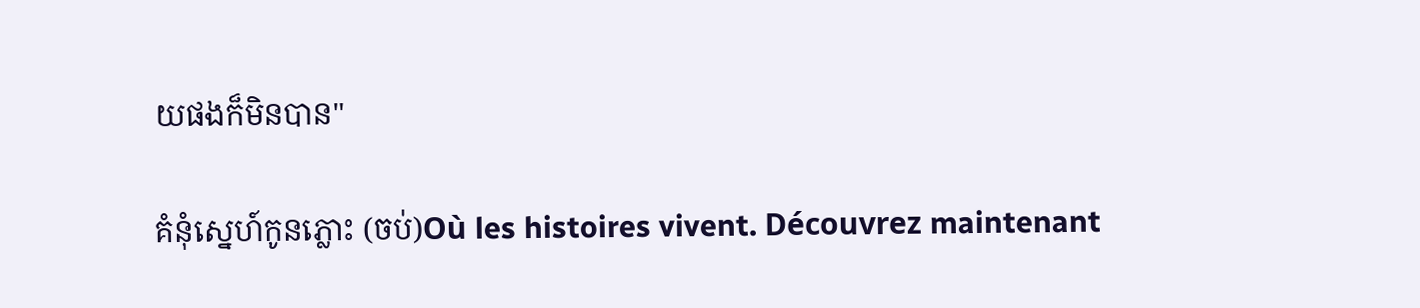យផងក៏មិនបាន"

គំនំុស្នេហ៍កូនភ្លោះ (ចប់)Où les histoires vivent. Découvrez maintenant